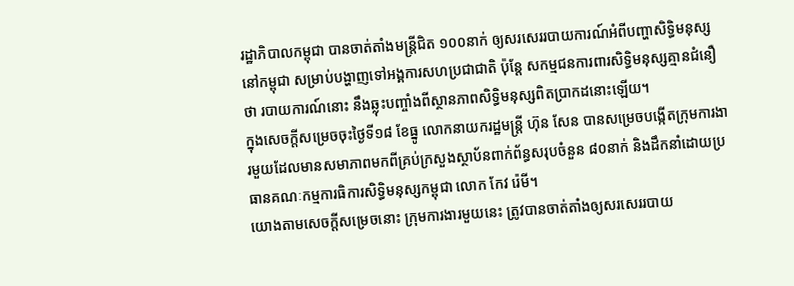រដ្ឋាភិបាលកម្ពុជា បានចាត់តាំងមន្ត្រីជិត ១០០នាក់ ឲ្យសរសេររបាយការណ៍អំពីបញ្ហាសិទ្ធិមនុស្សនៅកម្ពុជា សម្រាប់បង្ហាញទៅអង្គការសហប្រជាជាតិ ប៉ុន្តែ សកម្មជនការពារសិទ្ធិមនុស្សគ្មានជំនឿថា របាយការណ៍នោះ នឹងឆ្លុះបញ្ចាំងពីស្ថានភាពសិទ្ធិមនុស្សពិតប្រាកដនោះឡើយ។
ក្នុងសេចក្ដីសម្រេចចុះថ្ងៃទី១៨ ខែធ្នូ លោកនាយករដ្ឋមន្ត្រី ហ៊ុន សែន បានសម្រេចបង្កើតក្រុមការងារមួយដែលមានសមាភាពមកពីគ្រប់ក្រសួងស្ថាប័នពាក់ព័ន្ធសរុបចំនួន ៨០នាក់ និងដឹកនាំដោយប្រធានគណៈកម្មការធិការសិទ្ធិមនុស្សកម្ពុជា លោក កែវ រ៉េមី។
យោងតាមសេចក្ដីសម្រេចនោះ ក្រុមការងារមួយនេះ ត្រូវបានចាត់តាំងឲ្យសរសេររបាយ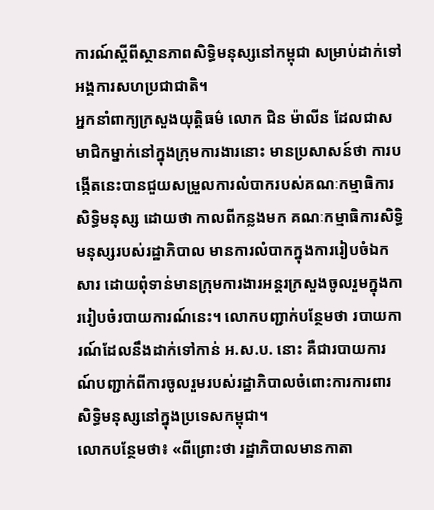ការណ៍ស្ដីពីស្ថានភាពសិទ្ធិមនុស្សនៅកម្ពុជា សម្រាប់ដាក់ទៅអង្គការសហប្រជាជាតិ។
អ្នកនាំពាក្យក្រសួងយុត្តិធម៌ លោក ជិន ម៉ាលីន ដែលជាសមាជិកម្នាក់នៅក្នុងក្រុមការងារនោះ មានប្រសាសន៍ថា ការបង្កើតនេះបានជួយសម្រួលការលំបាករបស់គណៈកម្មាធិការសិទ្ធិមនុស្ស ដោយថា កាលពីកន្លងមក គណៈកម្មាធិការសិទ្ធិមនុស្សរបស់រដ្ឋាភិបាល មានការលំបាកក្នុងការរៀបចំឯកសារ ដោយពុំទាន់មានក្រុមការងារអន្តរក្រសួងចូលរួមក្នុងការរៀបចំរបាយការណ៍នេះ។ លោកបញ្ជាក់បន្ថែមថា របាយការណ៍ដែលនឹងដាក់ទៅកាន់ អ.ស.ប. នោះ គឺជារបាយការណ៍បញ្ជាក់ពីការចូលរួមរបស់រដ្ឋាភិបាលចំពោះការការពារសិទ្ធិមនុស្សនៅក្នុងប្រទេសកម្ពុជា។
លោកបន្ថែមថា៖ «ពីព្រោះថា រដ្ឋាភិបាលមានកាតា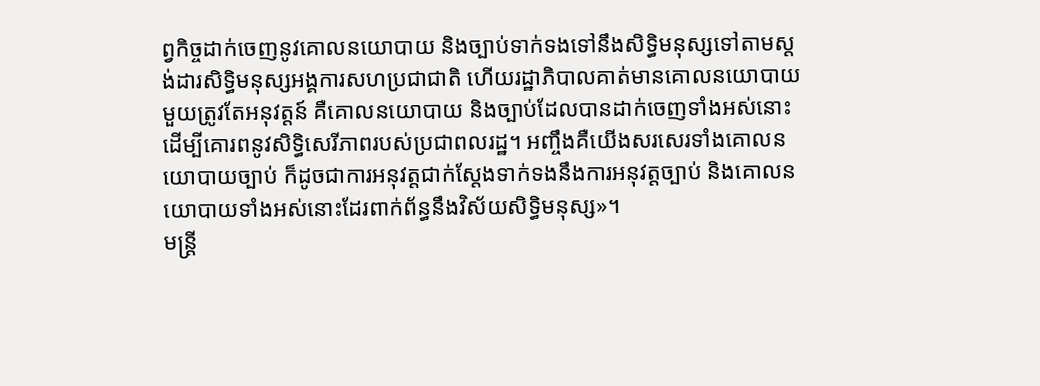ព្វកិច្ចដាក់ចេញនូវគោលនយោបាយ និងច្បាប់ទាក់ទងទៅនឹងសិទ្ធិមនុស្សទៅតាមស្តង់ដារសិទ្ធិមនុស្សអង្គការសហប្រជាជាតិ ហើយរដ្ឋាភិបាលគាត់មានគោលនយោបាយមួយត្រូវតែអនុវត្តន៍ គឺគោលនយោបាយ និងច្បាប់ដែលបានដាក់ចេញទាំងអស់នោះ ដើម្បីគោរពនូវសិទ្ធិសេរីភាពរបស់ប្រជាពលរដ្ឋ។ អញ្ចឹងគឺយើងសរសេរទាំងគោលនយោបាយច្បាប់ ក៏ដូចជាការអនុវត្តជាក់ស្តែងទាក់ទងនឹងការអនុវត្តច្បាប់ និងគោលនយោបាយទាំងអស់នោះដែរពាក់ព័ន្ធនឹងវិស័យសិទ្ធិមនុស្ស»។
មន្ត្រី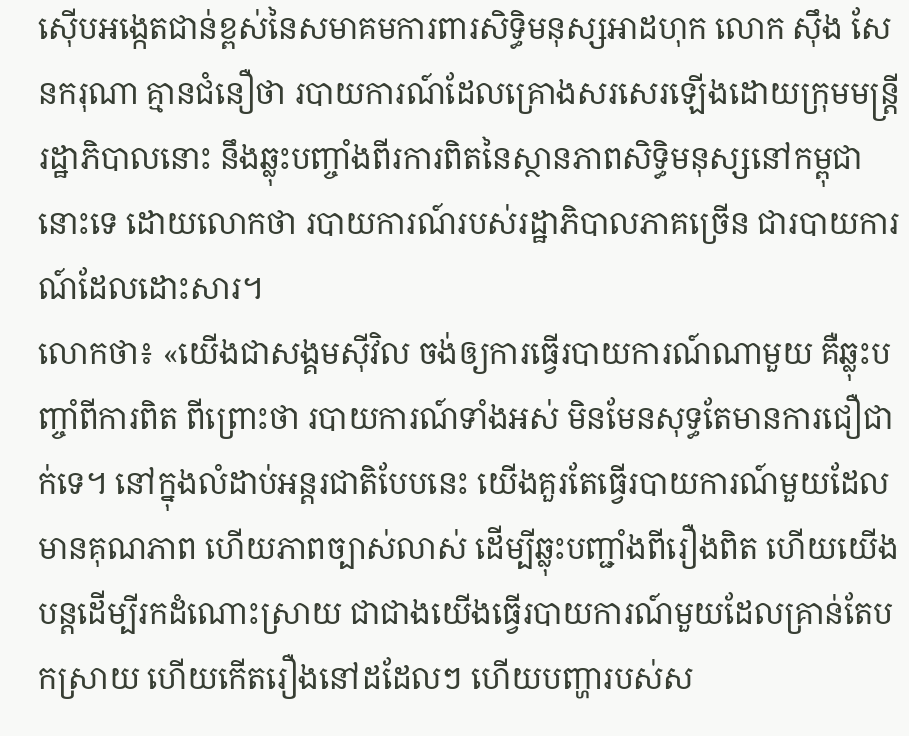ស៊ើបអង្កេតជាន់ខ្ពស់នៃសមាគមការពារសិទ្ធិមនុស្សអាដហុក លោក ស៊ឹង សែនករុណា គ្មានជំនឿថា របាយការណ៍ដែលគ្រោងសរសេរឡើងដោយក្រុមមន្ត្រីរដ្ឋាភិបាលនោះ នឹងឆ្លុះបញ្ចាំងពីរការពិតនៃស្ថានភាពសិទ្ធិមនុស្សនៅកម្ពុជានោះទេ ដោយលោកថា របាយការណ៍របស់រដ្ឋាភិបាលភាគច្រើន ជារបាយការណ៍ដែលដោះសារ។
លោកថា៖ «យើងជាសង្គមស៊ីវិល ចង់ឲ្យការធ្វើរបាយការណ៍ណាមួយ គឺឆ្លុះបញ្ចាំពីការពិត ពីព្រោះថា របាយការណ៍ទាំងអស់ មិនមែនសុទ្ធតែមានការជឿជាក់ទេ។ នៅក្នុងលំដាប់អន្តរជាតិបែបនេះ យើងគួរតែធ្វើរបាយការណ៍មួយដែលមានគុណភាព ហើយភាពច្បាស់លាស់ ដើម្បីឆ្លុះបញ្ជាំងពីរឿងពិត ហើយយើងបន្តដើម្បីរកដំណោះស្រាយ ជាជាងយើងធ្វើរបាយការណ៍មួយដែលគ្រាន់តែបកស្រាយ ហើយកើតរឿងនៅដដែលៗ ហើយបញ្ហារបស់ស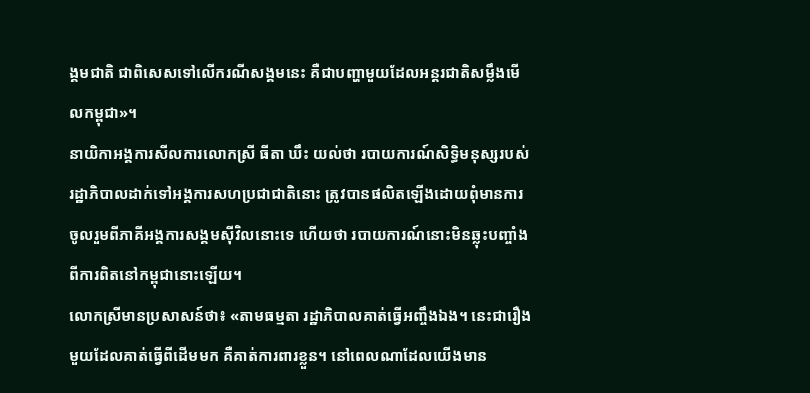ង្គមជាតិ ជាពិសេសទៅលើករណីសង្គមនេះ គឺជាបញ្ហាមួយដែលអន្តរជាតិសម្លឹងមើលកម្ពុជា»។
នាយិកាអង្គការសីលការលោកស្រី ធីតា ឃឹះ យល់ថា របាយការណ៍សិទ្ធិមនុស្សរបស់រដ្ឋាភិបាលដាក់ទៅអង្គការសហប្រជាជាតិនោះ ត្រូវបានផលិតឡើងដោយពុំមានការចូលរួមពីភាគីអង្គការសង្គមស៊ីវិលនោះទេ ហើយថា របាយការណ៍នោះមិនឆ្លុះបញ្ចាំងពីការពិតនៅកម្ពុជានោះឡើយ។
លោកស្រីមានប្រសាសន៍ថា៖ «តាមធម្មតា រដ្ឋាភិបាលគាត់ធ្វើអញ្ចឹងឯង។ នេះជារឿងមួយដែលគាត់ធ្វើពីដើមមក គឺគាត់ការពារខ្លួន។ នៅពេលណាដែលយើងមាន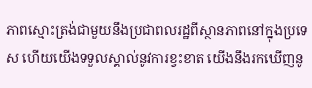ភាពស្មោះត្រង់ជាមួយនឹងប្រជាពលរដ្ឋពីស្ថានភាពនៅក្នុងប្រទេស ហើយយើងទទួលស្គាល់នូវការខ្វះខាត យើងនឹងរកឃើញនូ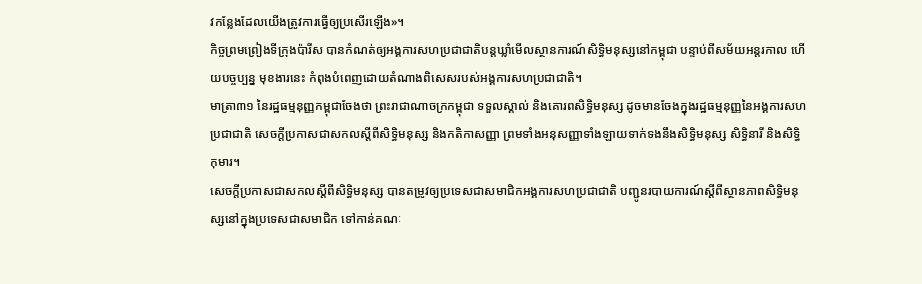វកន្លែងដែលយើងត្រូវការធ្វើឲ្យប្រសើរឡើង»។
កិច្ចព្រមព្រៀងទីក្រុងប៉ារីស បានកំណត់ឲ្យអង្គការសហប្រជាជាតិបន្តឃ្លាំមើលស្ថានការណ៍សិទ្ធិមនុស្សនៅកម្ពុជា បន្ទាប់ពីសម័យអន្តរកាល ហើយបច្ចប្បន្ន មុខងារនេះ កំពុងបំពេញដោយតំណាងពិសេសរបស់អង្គការសហប្រជាជាតិ។
មាត្រា៣១ នៃរដ្ឋធម្មនុញ្ញកម្ពុជាចែងថា ព្រះរាជាណាចក្រកម្ពុជា ទទួលស្គាល់ និងគោរពសិទ្ធិមនុស្ស ដូចមានចែងក្នុងរដ្ឋធម្មនុញ្ញនៃអង្គការសហប្រជាជាតិ សេចក្តីប្រកាសជាសកលស្តីពីសិទ្ធិមនុស្ស និងកតិកាសញ្ញា ព្រមទាំងអនុសញ្ញាទាំងឡាយទាក់ទងនឹងសិទ្ធិមនុស្ស សិទ្ធិនារី និងសិទ្ធិកុមារ។
សេចក្តីប្រកាសជាសកលស្តីពីសិទ្ធិមនុស្ស បានតម្រូវឲ្យប្រទេសជាសមាជិកអង្គការសហប្រជាជាតិ បញ្ជូនរបាយការណ៍ស្ដីពីស្ថានភាពសិទ្ធិមនុស្សនៅក្នុងប្រទេសជាសមាជិក ទៅកាន់គណៈ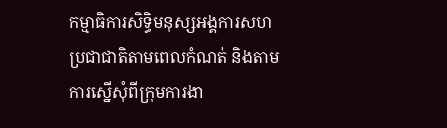កម្មាធិការសិទ្ធិមនុស្សអង្គការសហប្រជាជាតិតាមពេលកំណត់ និងតាមការស្នើសុំពីក្រុមការងា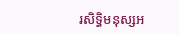រសិទ្ធិមនុស្សអ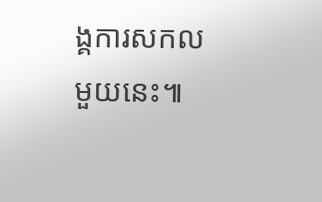ង្គការសកលមួយនេះ៕